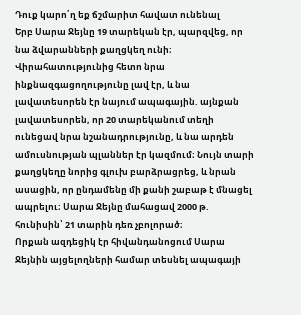Դուք կարո՛ղ եք ճշմարիտ հավատ ունենալ
Երբ Սարա Ջեյնը 19 տարեկան էր, պարզվեց, որ նա ձվարանների քաղցկեղ ունի։ Վիրահատությունից հետո նրա ինքնազգացողությունը լավ էր, և նա լավատեսորեն էր նայում ապագային. այնքան լավատեսորեն, որ 20 տարեկանում տեղի ունեցավ նրա նշանադրությունը, և նա արդեն ամուսնության պլաններ էր կազմում։ Նույն տարի քաղցկեղը նորից գլուխ բարձրացրեց, և նրան ասացին, որ ընդամենը մի քանի շաբաթ է մնացել ապրելու։ Սարա Ջեյնը մահացավ 2000 թ. հունիսին՝ 21 տարին դեռ չբոլորած։
Որքան ազդեցիկ էր հիվանդանոցում Սարա Ջեյնին այցելողների համար տեսնել ապագայի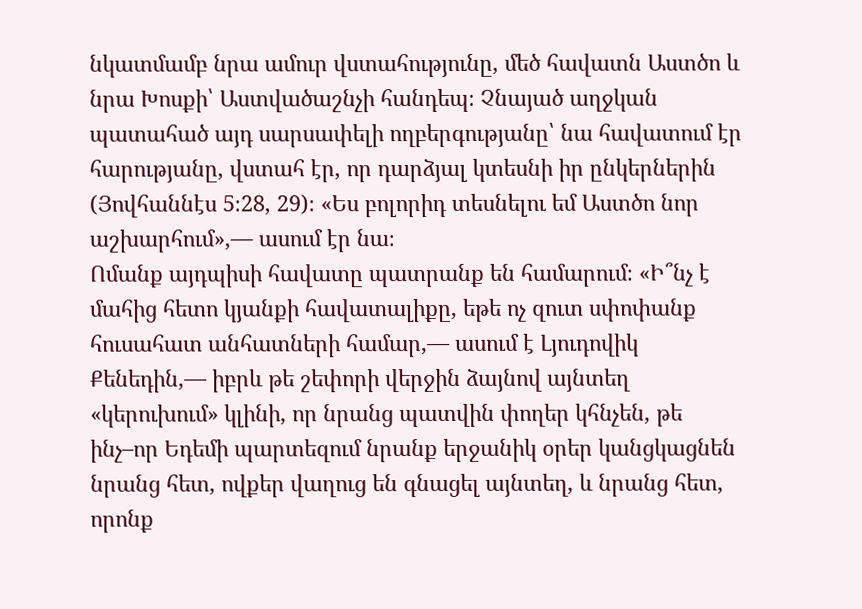նկատմամբ նրա ամուր վստահությունը, մեծ հավատն Աստծո և նրա Խոսքի՝ Աստվածաշնչի հանդեպ։ Չնայած աղջկան պատահած այդ սարսափելի ողբերգությանը՝ նա հավատում էր հարությանը, վստահ էր, որ դարձյալ կտեսնի իր ընկերներին (Յովհաննէս 5։28, 29)։ «Ես բոլորիդ տեսնելու եմ Աստծո նոր աշխարհում»,— ասում էր նա։
Ոմանք այդպիսի հավատը պատրանք են համարում։ «Ի՞նչ է մահից հետո կյանքի հավատալիքը, եթե ոչ զուտ սփոփանք հուսահատ անհատների համար,— ասում է Լյուդովիկ Քենեդին,— իբրև թե շեփորի վերջին ձայնով այնտեղ «կերուխում» կլինի, որ նրանց պատվին փողեր կհնչեն, թե ինչ–որ Եդեմի պարտեզում նրանք երջանիկ օրեր կանցկացնեն նրանց հետ, ովքեր վաղուց են գնացել այնտեղ, և նրանց հետ, որոնք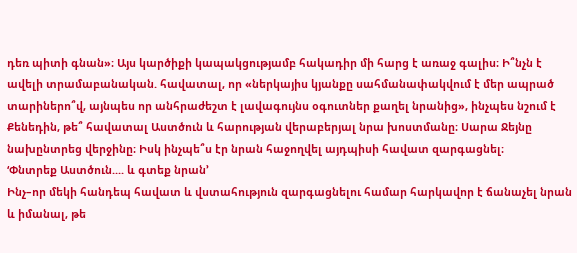դեռ պիտի գնան»։ Այս կարծիքի կապակցությամբ հակադիր մի հարց է առաջ գալիս։ Ի՞նչն է ավելի տրամաբանական. հավատալ, որ «ներկայիս կյանքը սահմանափակվում է մեր ապրած տարիներո՞վ, այնպես որ անհրաժեշտ է լավագույնս օգուտներ քաղել նրանից», ինչպես նշում է Քենեդին, թե՞ հավատալ Աստծուն և հարության վերաբերյալ նրա խոստմանը։ Սարա Ջեյնը նախընտրեց վերջինը։ Իսկ ինչպե՞ս էր նրան հաջողվել այդպիսի հավատ զարգացնել։
‘Փնտրեք Աստծուն.... և գտեք նրան’
Ինչ–որ մեկի հանդեպ հավատ և վստահություն զարգացնելու համար հարկավոր է ճանաչել նրան և իմանալ, թե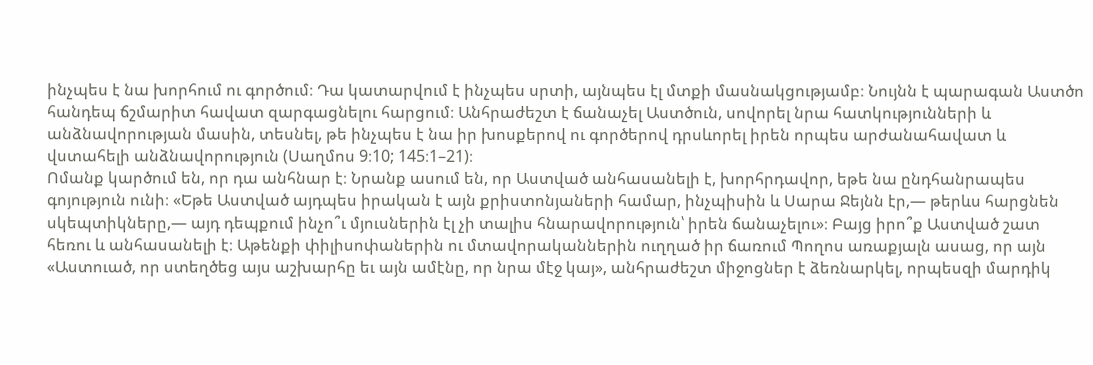ինչպես է նա խորհում ու գործում։ Դա կատարվում է ինչպես սրտի, այնպես էլ մտքի մասնակցությամբ։ Նույնն է պարագան Աստծո հանդեպ ճշմարիտ հավատ զարգացնելու հարցում։ Անհրաժեշտ է ճանաչել Աստծուն, սովորել նրա հատկությունների և անձնավորության մասին, տեսնել, թե ինչպես է նա իր խոսքերով ու գործերով դրսևորել իրեն որպես արժանահավատ և վստահելի անձնավորություն (Սաղմոս 9։10; 145։1–21)։
Ոմանք կարծում են, որ դա անհնար է։ Նրանք ասում են, որ Աստված անհասանելի է, խորհրդավոր, եթե նա ընդհանրապես գոյություն ունի։ «Եթե Աստված այդպես իրական է այն քրիստոնյաների համար, ինչպիսին և Սարա Ջեյնն էր,— թերևս հարցնեն սկեպտիկները,— այդ դեպքում ինչո՞ւ մյուսներին էլ չի տալիս հնարավորություն՝ իրեն ճանաչելու»։ Բայց իրո՞ք Աստված շատ հեռու և անհասանելի է։ Աթենքի փիլիսոփաներին ու մտավորականներին ուղղած իր ճառում Պողոս առաքյալն ասաց, որ այն «Աստուած, որ ստեղծեց այս աշխարհը եւ այն ամէնը, որ նրա մէջ կայ», անհրաժեշտ միջոցներ է ձեռնարկել, որպեսզի մարդիկ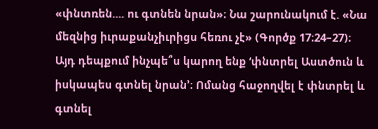«փնտռեն.... ու գտնեն նրան»։ Նա շարունակում է. «Նա մեզնից իւրաքանչիւրիցս հեռու չէ» (Գործք 17։24–27)։
Այդ դեպքում ինչպե՞ս կարող ենք ‘փնտրել Աստծուն և իսկապես գտնել նրան’։ Ոմանց հաջողվել է փնտրել և գտնել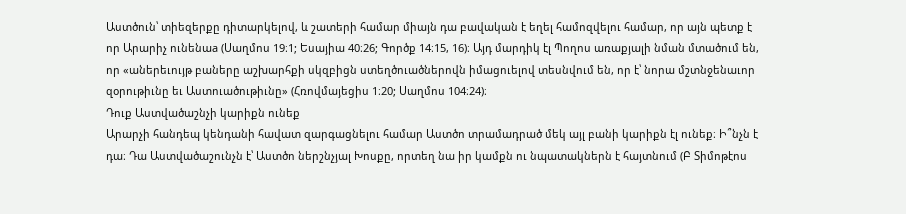Աստծուն՝ տիեզերքը դիտարկելով, և շատերի համար միայն դա բավական է եղել համոզվելու համար, որ այն պետք է որ Արարիչ ունենաa (Սաղմոս 19։1; Եսայիա 40։26; Գործք 14։15, 16)։ Այդ մարդիկ էլ Պողոս առաքյալի նման մտածում են, որ «աներեւույթ բաները աշխարհքի սկզբիցն ստեղծուածներովն իմացուելով տեսնվում են, որ է՝ նորա մշտնջենաւոր զօրութիւնը եւ Աստուածութիւնը» (Հռովմայեցիս 1։20; Սաղմոս 104։24)։
Դուք Աստվածաշնչի կարիքն ունեք
Արարչի հանդեպ կենդանի հավատ զարգացնելու համար Աստծո տրամադրած մեկ այլ բանի կարիքն էլ ունեք։ Ի՞նչն է դա։ Դա Աստվածաշունչն է՝ Աստծո ներշնչյալ Խոսքը, որտեղ նա իր կամքն ու նպատակներն է հայտնում (Բ Տիմոթէոս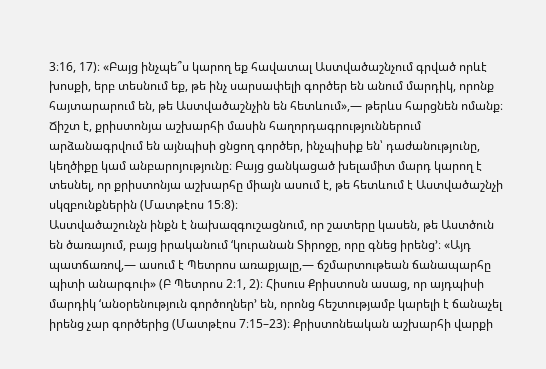3։16, 17)։ «Բայց ինչպե՞ս կարող եք հավատալ Աստվածաշնչում գրված որևէ խոսքի, երբ տեսնում եք, թե ինչ սարսափելի գործեր են անում մարդիկ, որոնք հայտարարում են, թե Աստվածաշնչին են հետևում»,— թերևս հարցնեն ոմանք։ Ճիշտ է, քրիստոնյա աշխարհի մասին հաղորդագրություններում արձանագրվում են այնպիսի ցնցող գործեր, ինչպիսիք են՝ դաժանությունը, կեղծիքը կամ անբարոյությունը։ Բայց ցանկացած խելամիտ մարդ կարող է տեսնել, որ քրիստոնյա աշխարհը միայն ասում է, թե հետևում է Աստվածաշնչի սկզբունքներին (Մատթէոս 15։8)։
Աստվածաշունչն ինքն է նախազգուշացնում, որ շատերը կասեն, թե Աստծուն են ծառայում, բայց իրականում ‘կուրանան Տիրոջը, որը գնեց իրենց’։ «Այդ պատճառով,— ասում է Պետրոս առաքյալը,— ճշմարտութեան ճանապարհը պիտի անարգուի» (Բ Պետրոս 2։1, 2)։ Հիսուս Քրիստոսն ասաց, որ այդպիսի մարդիկ ‘անօրենություն գործողներ’ են, որոնց հեշտությամբ կարելի է ճանաչել իրենց չար գործերից (Մատթէոս 7։15–23)։ Քրիստոնեական աշխարհի վարքի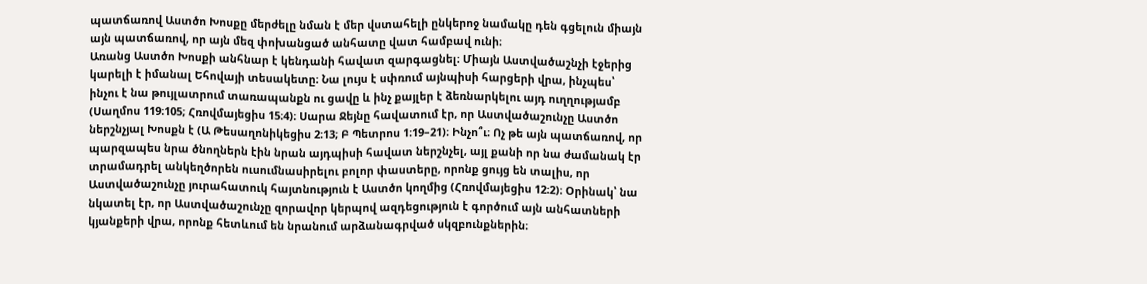պատճառով Աստծո Խոսքը մերժելը նման է մեր վստահելի ընկերոջ նամակը դեն գցելուն միայն այն պատճառով, որ այն մեզ փոխանցած անհատը վատ համբավ ունի։
Առանց Աստծո Խոսքի անհնար է կենդանի հավատ զարգացնել։ Միայն Աստվածաշնչի էջերից կարելի է իմանալ Եհովայի տեսակետը։ Նա լույս է սփռում այնպիսի հարցերի վրա, ինչպես՝ ինչու է նա թույլատրում տառապանքն ու ցավը և ինչ քայլեր է ձեռնարկելու այդ ուղղությամբ (Սաղմոս 119։105; Հռովմայեցիս 15։4)։ Սարա Ջեյնը հավատում էր, որ Աստվածաշունչը Աստծո ներշնչյալ Խոսքն է (Ա Թեսաղոնիկեցիս 2։13; Բ Պետրոս 1։19–21)։ Ինչո՞ւ։ Ոչ թե այն պատճառով, որ պարզապես նրա ծնողներն էին նրան այդպիսի հավատ ներշնչել, այլ քանի որ նա ժամանակ էր տրամադրել անկեղծորեն ուսումնասիրելու բոլոր փաստերը, որոնք ցույց են տալիս, որ Աստվածաշունչը յուրահատուկ հայտնություն է Աստծո կողմից (Հռովմայեցիս 12։2)։ Օրինակ՝ նա նկատել էր, որ Աստվածաշունչը զորավոր կերպով ազդեցություն է գործում այն անհատների կյանքերի վրա, որոնք հետևում են նրանում արձանագրված սկզբունքներին։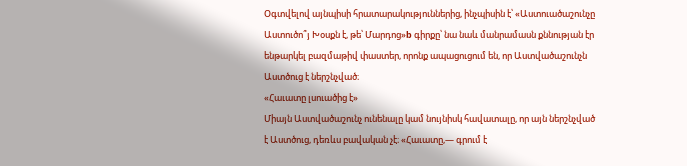Օգտվելով այնպիսի հրատարակություններից, ինչպիսին է՝ «Աստուածաշունչը Աստուծո՞յ Խօսքն է, թե՝ Մարդոց»b գիրքը՝ նա նաև մանրամասն քննության էր ենթարկել բազմաթիվ փաստեր, որոնք ապացուցում են, որ Աստվածաշունչն Աստծուց է ներշնչված։
«Հաւատը լսուածից է»
Միայն Աստվածաշունչ ունենալը կամ նույնիսկ հավատալը, որ այն ներշնչված է Աստծուց, դեռևս բավական չէ։ «Հաւատը,— գրում է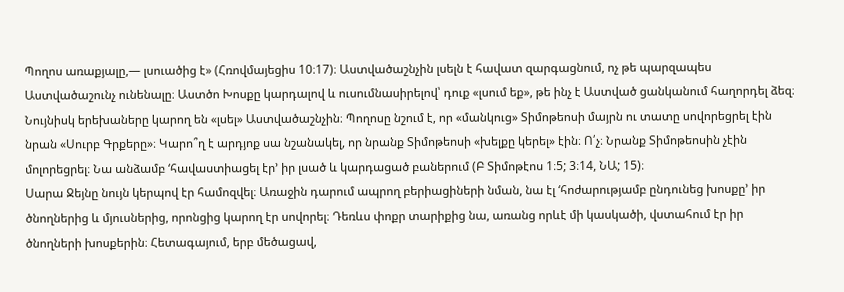Պողոս առաքյալը,— լսուածից է» (Հռովմայեցիս 10։17)։ Աստվածաշնչին լսելն է հավատ զարգացնում, ոչ թե պարզապես Աստվածաշունչ ունենալը։ Աստծո Խոսքը կարդալով և ուսումնասիրելով՝ դուք «լսում եք», թե ինչ է Աստված ցանկանում հաղորդել ձեզ։ Նույնիսկ երեխաները կարող են «լսել» Աստվածաշնչին։ Պողոսը նշում է, որ «մանկուց» Տիմոթեոսի մայրն ու տատը սովորեցրել էին նրան «Սուրբ Գրքերը»։ Կարո՞ղ է արդյոք սա նշանակել, որ նրանք Տիմոթեոսի «խելքը կերել» էին։ Ո՛չ։ Նրանք Տիմոթեոսին չէին մոլորեցրել։ Նա անձամբ ‘հավաստիացել էր’ իր լսած և կարդացած բաներում (Բ Տիմոթէոս 1։5; 3։14, ՆԱ; 15)։
Սարա Ջեյնը նույն կերպով էր համոզվել։ Առաջին դարում ապրող բերիացիների նման, նա էլ ‘հոժարությամբ ընդունեց խոսքը’ իր ծնողներից և մյուսներից, որոնցից կարող էր սովորել։ Դեռևս փոքր տարիքից նա, առանց որևէ մի կասկածի, վստահում էր իր ծնողների խոսքերին։ Հետագայում, երբ մեծացավ,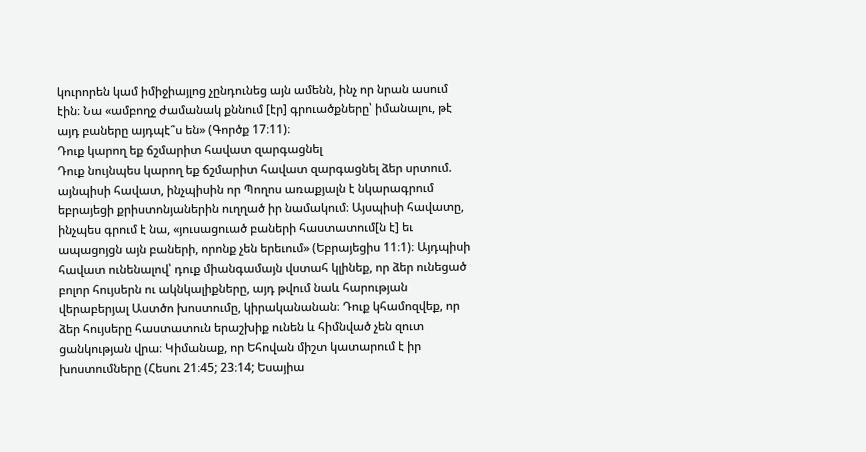կուրորեն կամ իմիջիայլոց չընդունեց այն ամենն, ինչ որ նրան ասում էին։ Նա «ամբողջ ժամանակ քննում [էր] գրուածքները՝ իմանալու, թէ այդ բաները այդպէ՞ս են» (Գործք 17։11)։
Դուք կարող եք ճշմարիտ հավատ զարգացնել
Դուք նույնպես կարող եք ճշմարիտ հավատ զարգացնել ձեր սրտում. այնպիսի հավատ, ինչպիսին որ Պողոս առաքյալն է նկարագրում եբրայեցի քրիստոնյաներին ուղղած իր նամակում։ Այսպիսի հավատը, ինչպես գրում է նա, «յուսացուած բաների հաստատում[ն է] եւ ապացոյցն այն բաների, որոնք չեն երեւում» (Եբրայեցիս 11։1)։ Այդպիսի հավատ ունենալով՝ դուք միանգամայն վստահ կլինեք, որ ձեր ունեցած բոլոր հույսերն ու ակնկալիքները, այդ թվում նաև հարության վերաբերյալ Աստծո խոստումը, կիրականանան։ Դուք կհամոզվեք, որ ձեր հույսերը հաստատուն երաշխիք ունեն և հիմնված չեն զուտ ցանկության վրա։ Կիմանաք, որ Եհովան միշտ կատարում է իր խոստումները (Հեսու 21։45; 23։14; Եսայիա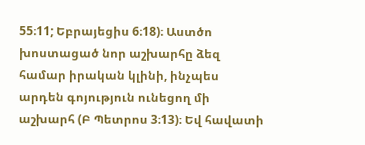55։11; Եբրայեցիս 6։18)։ Աստծո խոստացած նոր աշխարհը ձեզ համար իրական կլինի, ինչպես արդեն գոյություն ունեցող մի աշխարհ (Բ Պետրոս 3։13)։ Եվ հավատի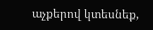աչքերով կտեսնեք,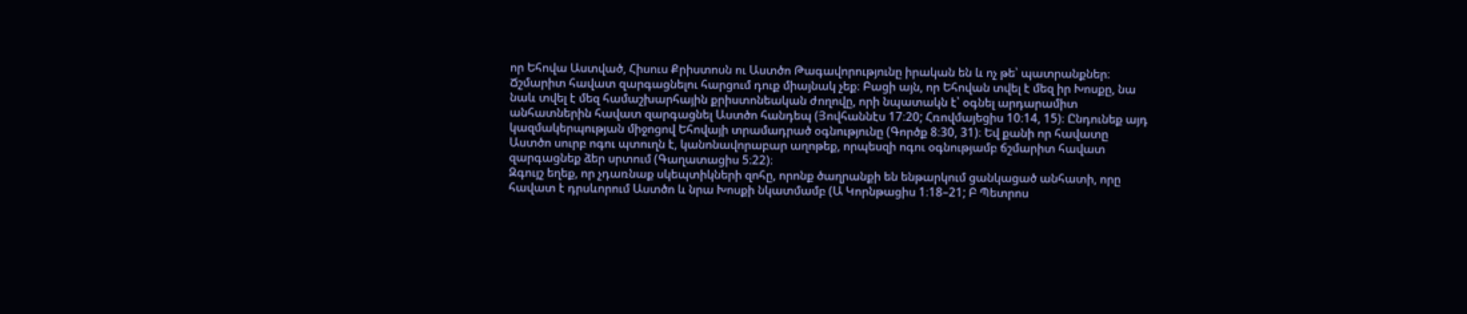որ Եհովա Աստված, Հիսուս Քրիստոսն ու Աստծո Թագավորությունը իրական են և ոչ թե՝ պատրանքներ։
Ճշմարիտ հավատ զարգացնելու հարցում դուք միայնակ չեք։ Բացի այն, որ Եհովան տվել է մեզ իր Խոսքը, նա նաև տվել է մեզ համաշխարհային քրիստոնեական ժողովը, որի նպատակն է՝ օգնել արդարամիտ անհատներին հավատ զարգացնել Աստծո հանդեպ (Յովհաննէս 17։20; Հռովմայեցիս 10։14, 15)։ Ընդունեք այդ կազմակերպության միջոցով Եհովայի տրամադրած օգնությունը (Գործք 8։30, 31)։ Եվ քանի որ հավատը Աստծո սուրբ ոգու պտուղն է, կանոնավորաբար աղոթեք, որպեսզի ոգու օգնությամբ ճշմարիտ հավատ զարգացնեք ձեր սրտում (Գաղատացիս 5։22)։
Զգույշ եղեք, որ չդառնաք սկեպտիկների զոհը, որոնք ծաղրանքի են ենթարկում ցանկացած անհատի, որը հավատ է դրսևորում Աստծո և նրա Խոսքի նկատմամբ (Ա Կորնթացիս 1։18–21; Բ Պետրոս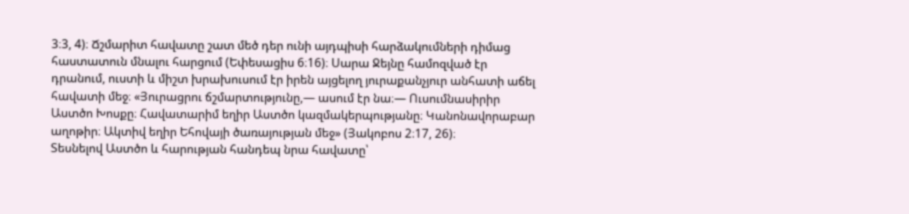3։3, 4)։ Ճշմարիտ հավատը շատ մեծ դեր ունի այդպիսի հարձակումների դիմաց հաստատուն մնալու հարցում (Եփեսացիս 6։16)։ Սարա Ջեյնը համոզված էր դրանում, ուստի և միշտ խրախուսում էր իրեն այցելող յուրաքանչյուր անհատի աճել հավատի մեջ։ «Յուրացրու ճշմարտությունը,— ասում էր նա։— Ուսումնասիրիր Աստծո Խոսքը։ Հավատարիմ եղիր Աստծո կազմակերպությանը։ Կանոնավորաբար աղոթիր։ Ակտիվ եղիր Եհովայի ծառայության մեջ» (Յակոբոս 2։17, 26)։
Տեսնելով Աստծո և հարության հանդեպ նրա հավատը՝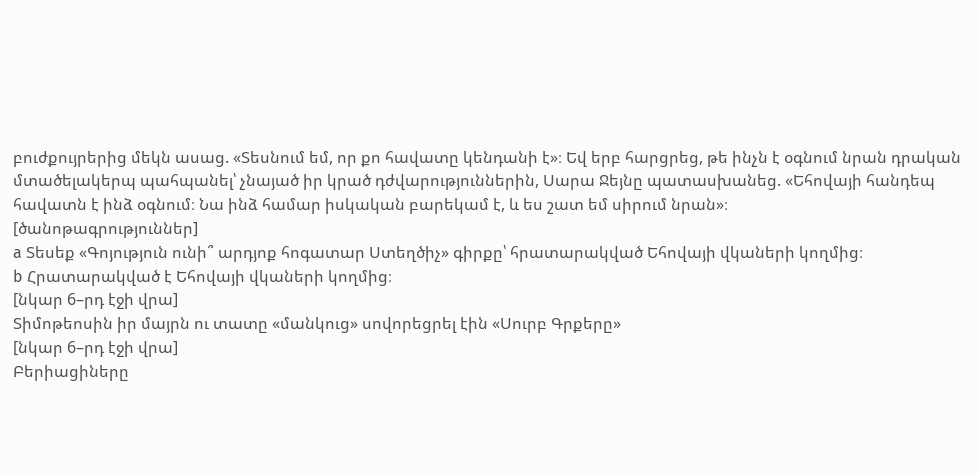բուժքույրերից մեկն ասաց. «Տեսնում եմ, որ քո հավատը կենդանի է»։ Եվ երբ հարցրեց, թե ինչն է օգնում նրան դրական մտածելակերպ պահպանել՝ չնայած իր կրած դժվարություններին, Սարա Ջեյնը պատասխանեց. «Եհովայի հանդեպ հավատն է ինձ օգնում։ Նա ինձ համար իսկական բարեկամ է, և ես շատ եմ սիրում նրան»։
[ծանոթագրություններ]
a Տեսեք «Գոյություն ունի՞ արդյոք հոգատար Ստեղծիչ» գիրքը՝ հրատարակված Եհովայի վկաների կողմից։
b Հրատարակված է Եհովայի վկաների կողմից։
[նկար 6–րդ էջի վրա]
Տիմոթեոսին իր մայրն ու տատը «մանկուց» սովորեցրել էին «Սուրբ Գրքերը»
[նկար 6–րդ էջի վրա]
Բերիացիները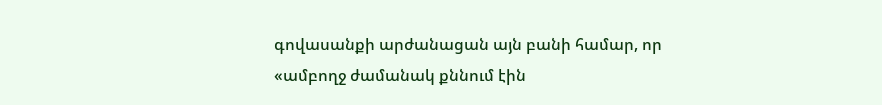գովասանքի արժանացան այն բանի համար, որ «ամբողջ ժամանակ քննում էին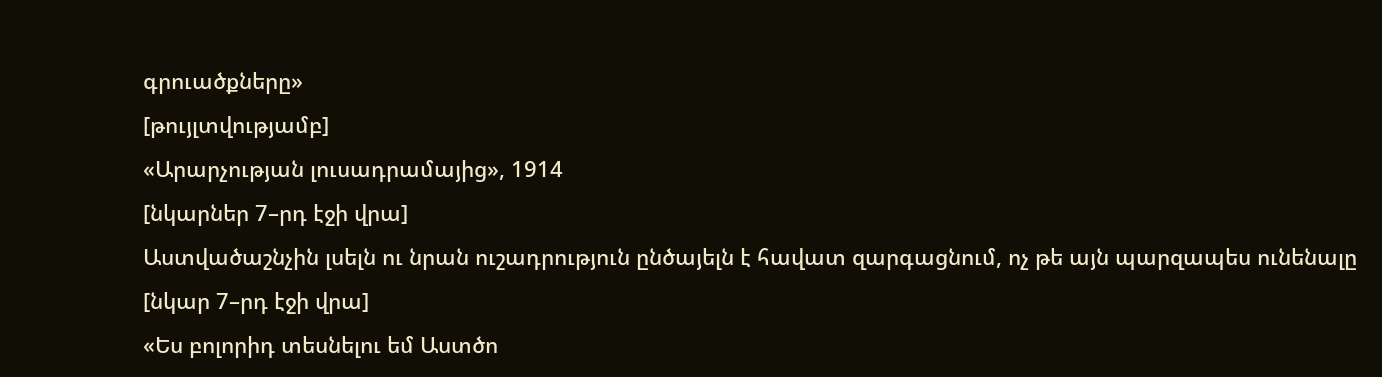գրուածքները»
[թույլտվությամբ]
«Արարչության լուսադրամայից», 1914
[նկարներ 7–րդ էջի վրա]
Աստվածաշնչին լսելն ու նրան ուշադրություն ընծայելն է հավատ զարգացնում, ոչ թե այն պարզապես ունենալը
[նկար 7–րդ էջի վրա]
«Ես բոլորիդ տեսնելու եմ Աստծո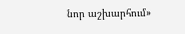նոր աշխարհում»